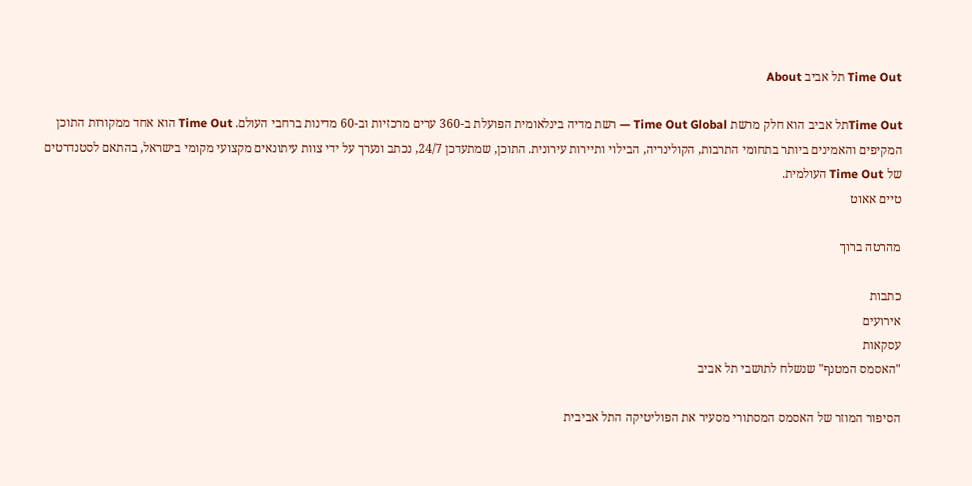Time Out תל אביב About

Time Outתל אביב הוא חלק מרשת Time Out Global — רשת מדיה בינלאומית הפועלת ב-360 ערים מרכזיות וב-60 מדינות ברחבי העולם. Time Out הוא אחד ממקורות התוכן המקיפים והאמינים ביותר בתחומי התרבות, הקולינריה, הבילוי ותיירות עירונית. התוכן, שמתעדכן 24/7, נכתב ונערך על ידי צוות עיתונאים מקצועי מקומי בישראל, בהתאם לסטנדרטים של Time Out העולמית.
טיים אאוט

מהרטה ברוך

כתבות
אירועים
עסקאות
"האסמס המטנף" שנשלח לתושבי תל אביב

הסיפור המוזר של האסמס המסתורי מסעיר את הפוליטיקה התל אביבית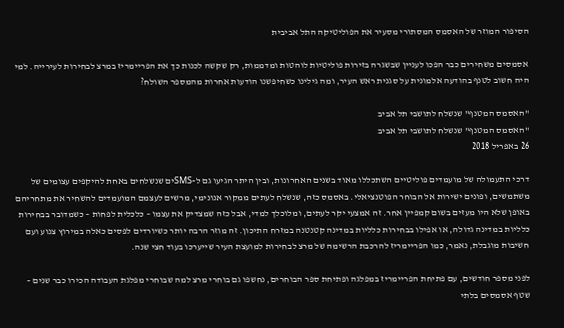הסיפור המוזר של האסמס המסתורי מסעיר את הפוליטיקה התל אביבית

אסמסים משחירים כבר הפכו לעניין שבשגרה בזירות פוליטיות לוהטות ומדממות, רק שקשה לכנות כך את הפריימריז במרצ לבחירות לעירייה. למי היה חשוב לטנף בהודעה אלמונית על סגנית ראש העיר, ומה גילינו כשחיפשנו הודעות אחרות מהמספר השולח?

"האסמס המטנף" שנשלח לתושבי תל אביב
"האסמס המטנף" שנשלח לתושבי תל אביב
26 באפריל 2018

דרכי התעמולה של מועמדים פוליטיים השתכללו מאוד בשנים האחרונות, ובין היתר הגיעו גם ל-SMSים שנשלחים באחת להיקפים עצומים של משתמשים, ופונים ישירות אל הבוחר הפוטנציאלי. באסמס כזה, שנשלח לעתים ממקור אנונימי, מרשים לעצמם המועמדים להשחיר את מתחריהם באופן שלא היו מעזים בשום קמפיין אחר. זה אמצעי יקר לעתים, ומלוכלך למדי, אבל כזה שמצדיק את עצמו – כלכלית לפחות – כשמדובר בבחירות כלליות במדינה גדולה, או אפילו בבחירות כלליות במדינה קטנטנה במזרח התיכון. זה מוזר הרבה יותר כשיורדים לפסים כאלה במירוץ צנוע ועם חשיבות מוגבלת, נאמר, כמו הפריימריז להרכבת הרשימה של מרצ לבחירות למועצת העיר שייערכו בעוד חצי שנה.

לפני מספר חודשים, עם פתיחת הפריימריז במפלגה ופתיחת ספר הבוחרים, נחשפו גם בוחרי מרצ למה שבוחרי מפלגת העבודה הכירו כבר שנים – שטף אסמסים בלתי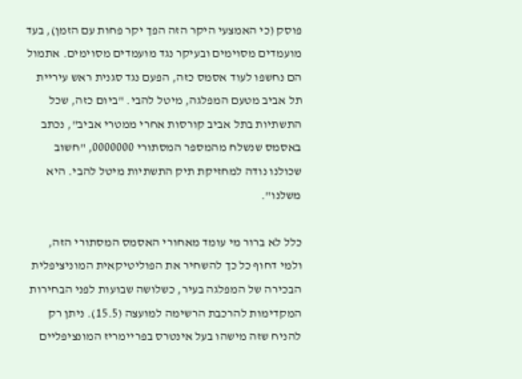פוסק (כי האמצעי היקר הזה הפך יקר פחות עם הזמן), בעד מועמדים מסוימים ובעיקר נגד מועמדים מסוימים. אתמול הם נחשפו לעוד אסמס כזה, הפעם נגד סגנית ראש עיריית תל אביב מטעם המפלגה, מיטל להבי. "ביום כזה, שכל התשתיות בתל אביב קורסות אחרי ממטרי אביב", נכתב באסמס שנשלח מהמספר המסתורי 0000000, "חשוב שכולנו נודה למחזיקת תיק התשתיות מיטל להבי. היא משלנו".

כלל לא ברור מי עומד מאחורי האסמס המסתורי הזה, ולמי דחוף כל כך להשחיר את הפוליטיקאית המוניציפלית הבכירה של המפלגה בעיר, כשלושה שבועות לפני הבחירות המקדימות להרכבת הרשימה למועצה (15.5). ניתן רק להניח שזה מישהו בעל אינטרס בפריימריז המונציפליים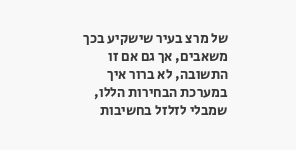של מרצ בעיר שישקיע בכך משאבים, אך גם אם זו התשובה, לא ברור איך במערכת הבחירות הללו, שמבלי לזלזל בחשיבות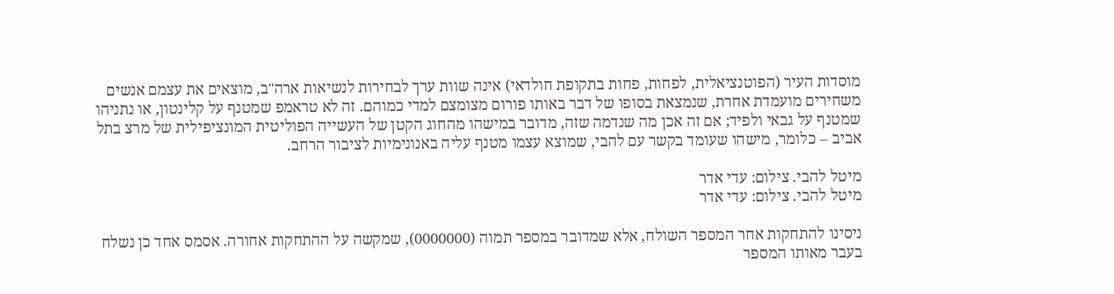מוסדות העיר (הפוטנציאלית, לפחות, פחות בתקופת חולדאי) אינה שוות ערך לבחירות לנשיאות ארה"ב, מוצאים את עצמם אנשים משחירים מועמדת אחרת, שנמצאת בסופו של דבר באותו פורום מצומצם למדי כמוהם. זה לא טראמפ שמטנף על קלינטון, או נתניהו שמטנף על גבאי ולפיד; אם זה אכן מה שנדמה שזה, מדובר במישהו מהחוג הקטן של העשייה הפוליטית המונציפילית של מרצ בתל אביב – כלומר, מישהו שעומד בקשר עם להבי, שמוצא עצמו מטנף עליה באנונימיות לציבור הרחב.

מיטל להבי. צילום: עדי אדר
מיטל להבי. צילום: עדי אדר

ניסינו להתחקות אחר המספר השולח, אלא שמדובר במספר תמוה (0000000), שמקשה על ההתחקות אחורה. אסמס אחד כן נשלח בעבר מאותו המספר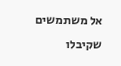אל משתמשים שקיבלו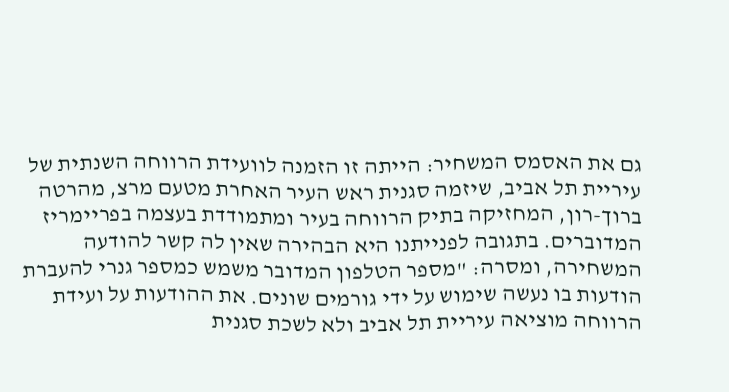גם את האסמס המשחיר: הייתה זו הזמנה לוועידת הרווחה השנתית של עיריית תל אביב, שיזמה סגנית ראש העיר האחרת מטעם מרצ, מהרטה ברוך-רון, המחזיקה בתיק הרווחה בעיר ומתמודדת בעצמה בפריימריז המדוברים. בתגובה לפנייתנו היא הבהירה שאין לה קשר להודעה המשחירה, ומסרה: "מספר הטלפון המדובר משמש כמספר גנרי להעברת הודעות בו נעשה שימוש על ידי גורמים שונים. את ההודעות על ועידת הרווחה מוציאה עיריית תל אביב ולא לשכת סגנית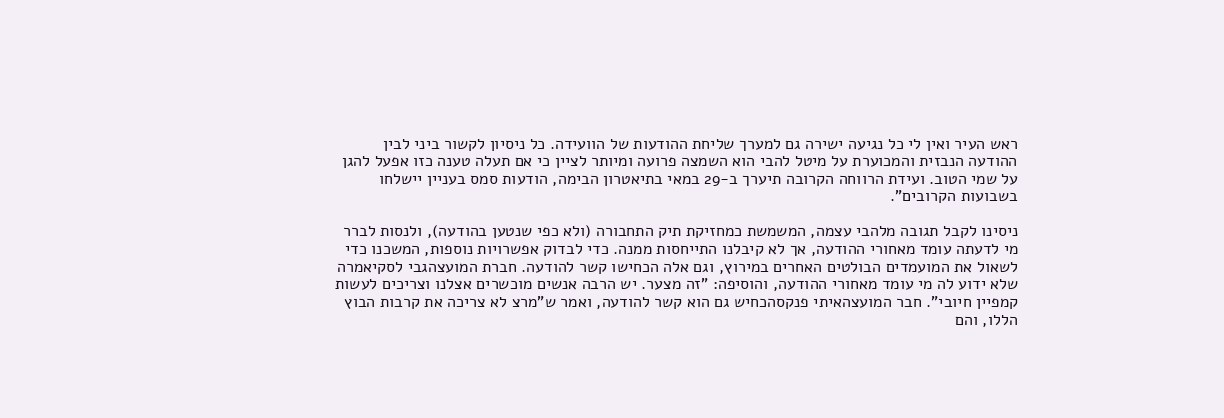ראש העיר ואין לי כל נגיעה ישירה גם למערך שליחת ההודעות של הוועידה. כל ניסיון לקשור ביני לבין ההודעה הנבזית והמכוערת על מיטל להבי הוא השמצה פרועה ומיותר לציין כי אם תעלה טענה כזו אפעל להגן על שמי הטוב. ועידת הרווחה הקרובה תיערך ב-29 במאי בתיאטרון הבימה, הודעות סמס בעניין יישלחו בשבועות הקרובים".

ניסינו לקבל תגובה מלהבי עצמה, המשמשת כמחזיקת תיק התחבורה (ולא כפי שנטען בהודעה), ולנסות לברר מי לדעתה עומד מאחורי ההודעה, אך לא קיבלנו התייחסות ממנה. כדי לבדוק אפשרויות נוספות, המשכנו כדי לשאול את המועמדים הבולטים האחרים במירוץ, וגם אלה הכחישו קשר להודעה. חברת המועצהגבי לסקיאמרה שלא ידוע לה מי עומד מאחורי ההודעה, והוסיפה: "זה מצער. יש הרבה אנשים מוכשרים אצלנו וצריכים לעשות קמפיין חיובי". חבר המועצהאיתי פנקסהכחיש גם הוא קשר להודעה, ואמר ש"מרצ לא צריכה את קרבות הבוץ הללו, והם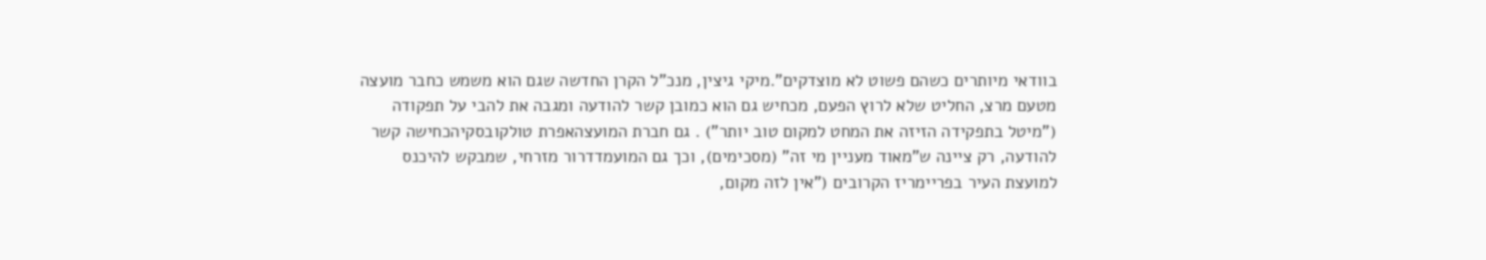בוודאי מיותרים כשהם פשוט לא מוצדקים".מיקי גיצין, מנכ"ל הקרן החדשה שגם הוא משמש כחבר מועצה מטעם מרצ, החליט שלא לרוץ הפעם, מכחיש גם הוא כמובן קשר להודעה ומגבה את להבי על תפקודה ("מיטל בתפקידה הזיזה את המחט למקום טוב יותר") . גם חברת המועצהאפרת טולקובסקיהכחישה קשר להודעה, רק ציינה ש"מאוד מעניין מי זה" (מסכימים), וכך גם המועמדדרור מזרחי, שמבקש להיכנס למועצת העיר בפריימריז הקרובים ("אין לזה מקום,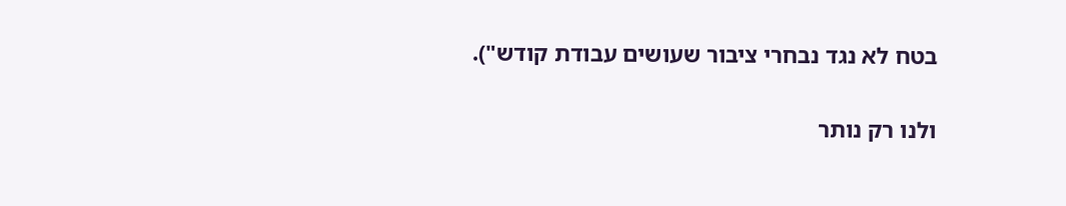בטח לא נגד נבחרי ציבור שעושים עבודת קודש").

ולנו רק נותר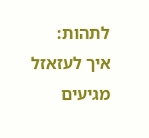לתהות: איך לעזאזל מגיעים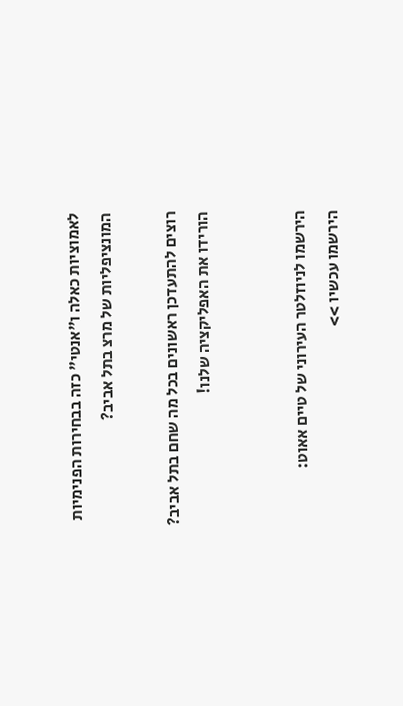לאמוציות כאלה ו"אנטי" כזה בבחירות הפנימיות המונציפליות של מרצ בתל אביב?

רוצים להתעדכן ראשונים בכל מה שחם בתל אביב? הורידו את האפליקציה שלנו!


הירשמו לניוזלטר העירוני של טיים אאוט:
הירשמו עכשיו >>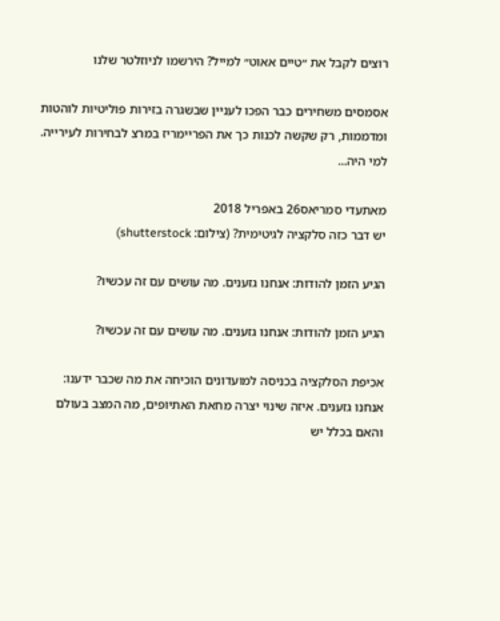רוצים לקבל את ״טיים אאוט״ למייל? הירשמו לניוזלטר שלנו

אסמסים משחירים כבר הפכו לעניין שבשגרה בזירות פוליטיות לוהטות ומדממות, רק שקשה לכנות כך את הפריימריז במרצ לבחירות לעירייה. למי היה...

מאתעדי סמריאס26 באפריל 2018
יש דבר כזה סלקציה לגיטימית? (צילום: shutterstock)

הגיע הזמן להודות: אנחנו גזענים. מה עושים עם זה עכשיו?

הגיע הזמן להודות: אנחנו גזענים. מה עושים עם זה עכשיו?

אכיפת הסלקציה בכניסה למועדונים הוכיחה את מה שכבר ידענו: אנחנו גזענים. איזה שינוי יצרה מחאת האתיופים, מה המצב בעולם והאם בכלל יש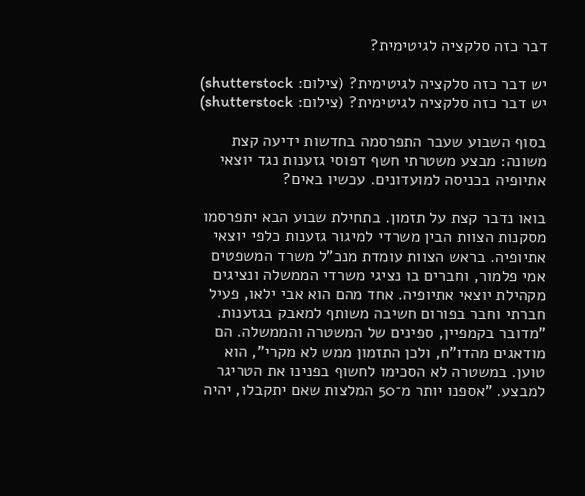דבר כזה סלקציה לגיטימית?

יש דבר כזה סלקציה לגיטימית? (צילום: shutterstock)
יש דבר כזה סלקציה לגיטימית? (צילום: shutterstock)

בסוף השבוע שעבר התפרסמה בחדשות ידיעה קצת משונה: מבצע משטרתי חשף דפוסי גזענות נגד יוצאי אתיופיה בכניסה למועדונים. עכשיו באים?

בואו נדבר קצת על תזמון. בתחילת שבוע הבא יתפרסמו מסקנות הצוות הבין משרדי למיגור גזענות כלפי יוצאי אתיופיה. בראש הצוות עומדת מנכ"ל משרד המשפטים אמי פלמור, וחברים בו נציגי משרדי הממשלה ונציגים מקהילת יוצאי אתיופיה. אחד מהם הוא אבי ילאו, פעיל חברתי וחבר בפורום חשיבה משותף למאבק בגזענות. "מדובר בקמפיין, ספינים של המשטרה והממשלה. הם מודאגים מהדו"ח, ולכן התזמון ממש לא מקרי", הוא טוען. במשטרה לא הסכימו לחשוף בפנינו את הטריגר למבצע. "אספנו יותר מ־50 המלצות שאם יתקבלו, יהיה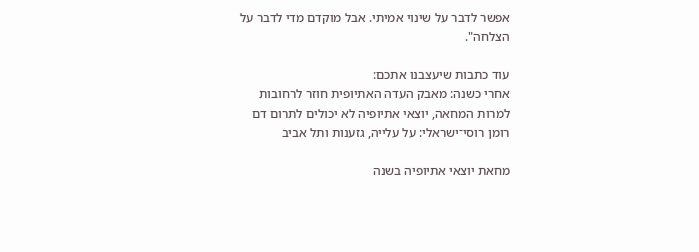אפשר לדבר על שינוי אמיתי. אבל מוקדם מדי לדבר על הצלחה".

עוד כתבות שיעצבנו אתכם:
אחרי כשנה: מאבק העדה האתיופית חוזר לרחובות
למרות המחאה, יוצאי אתיופיה לא יכולים לתרום דם
רומן רוסי־ישראלי: על עלייה, גזענות ותל אביב

מחאת יוצאי אתיופיה בשנה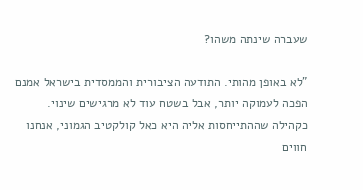שעברה שינתה משהו?

"לא באופן מהותי. התודעה הציבורית והממסדית בישראל אמנם הפכה לעמוקה יותר, אבל בשטח עוד לא מרגישים שינוי. כקהילה שההתייחסות אליה היא כאל קולקטיב הגמוני, אנחנו חווים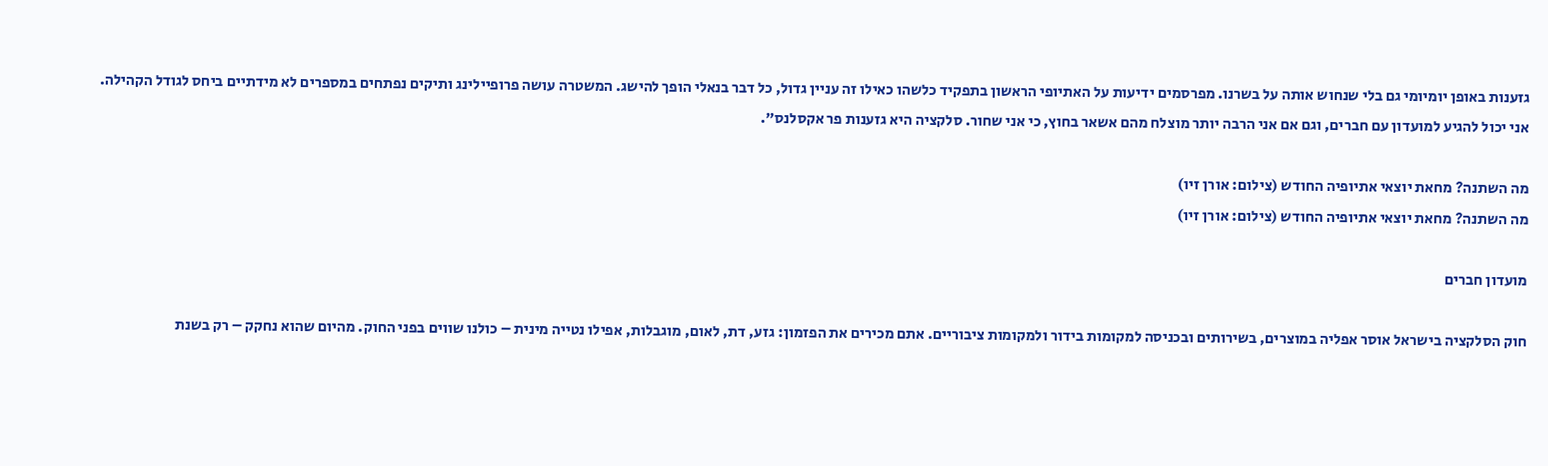גזענות באופן יומיומי גם בלי שנחוש אותה על בשרנו. מפרסמים ידיעות על האתיופי הראשון בתפקיד כלשהו כאילו זה עניין גדול, כל דבר בנאלי הופך להישג. המשטרה עושה פרופיילינג ותיקים נפתחים במספרים לא מידתיים ביחס לגודל הקהילה. אני יכול להגיע למועדון עם חברים, וגם אם אני הרבה יותר מוצלח מהם אשאר בחוץ, כי אני שחור. סלקציה היא גזענות פר אקסלנס".

מה השתנה? מחאת יוצאי אתיופיה החודש (צילום: אורן זיו)
מה השתנה? מחאת יוצאי אתיופיה החודש (צילום: אורן זיו)

מועדון חברים

חוק הסלקציה בישראל אוסר אפליה במוצרים, בשירותים ובכניסה למקומות בידור ולמקומות ציבוריים. אתם מכירים את הפזמון: גזע, דת, לאום, מוגבלות, אפילו נטייה מינית – כולנו שווים בפני החוק. מהיום שהוא נחקק – רק בשנת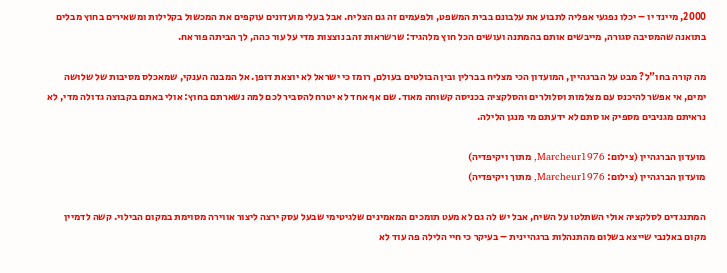2000, מיינד יו – יכלו נפגעי אפליה לתבוע את עלבונם בבית המשפט, ולפעמים זה גם הצליח. אבל בעלי מועדונים עוקפים את המכשול בקלילות ומשאירים בחוץ מבלים בתואנה שהמסיבה סגורה, מייבשים אותם בהמתנה ועושים הכל חוץ מלהגיד: שרשראות זהב נוצצות מדי על עור כהה, לך הביתה פוראח.

מה קורה בחו"ל? מבט על הברגהיין, המועדון הכי מצליח בברלין ובין הבולטים בעולם, רומז כי ישראל לא יוצאת דופן. אל המבנה הענקי, שמאכלס מסיבות של שלושה ימים, אי אפשר להיכנס עם מצלמות וסלולרים והסלקציה בכניסה קשוחה מאוד. שם אף אחד לא יטרח להסביר לכם למה נשארתם בחוץ: אולי באתם בקבוצה גדולה מדי, לא נראיתם מגניבים מספיק או סתם לא ידעתם מי מנגן הלילה.

מועדון הברגהיין (צילום: Marcheur1976, מתוך ויקיפדיה)
מועדון הברגהיין (צילום: Marcheur1976, מתוך ויקיפדיה)

המתנגדים לסלקציה אולי השתלטו על השיח, אבל יש לה גם לא מעט תומכים המאמינים שלגיטימי שבעל עסק ירצה ליצור אווירה מסוימת במקום הבילוי. קשה לדמיין מקום באלנבי שייצא בשלום מהתנהלות ברגהיינית – בעיקר כי חיי הלילה פה עוד לא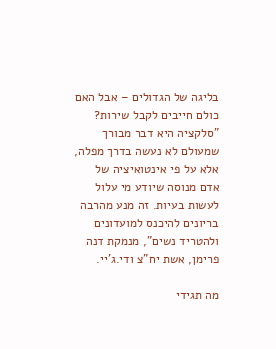בליגה של הגדולים – אבל האם כולם חייבים לקבל שירות? "סלקציה היא דבר מבורך שמעולם לא נעשה בדרך מפלה, אלא על פי אינטואיציה של אדם מנוסה שיודע מי עלול לעשות בעיות. זה מנע מהרבה בריונים להיכנס למועדונים ולהטריד נשים", מנמקת דנה פרימן, אשת יח"צ ודי.ג'יי.

מה תגידי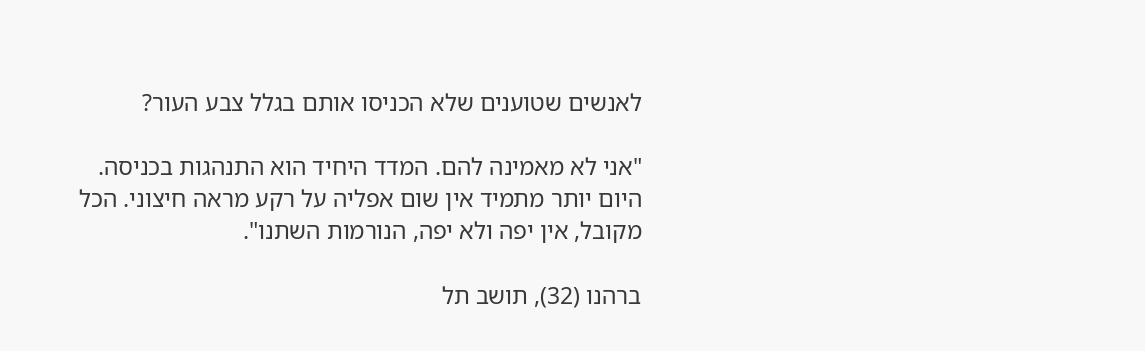לאנשים שטוענים שלא הכניסו אותם בגלל צבע העור?

"אני לא מאמינה להם. המדד היחיד הוא התנהגות בכניסה. היום יותר מתמיד אין שום אפליה על רקע מראה חיצוני. הכל מקובל, אין יפה ולא יפה, הנורמות השתנו".

ברהנו (32), תושב תל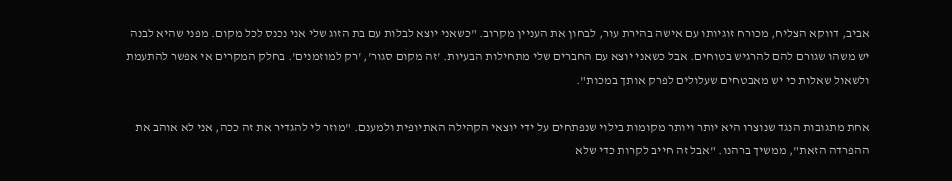אביב, דווקא הצליח, מכורח זוגיותו עם אישה בהירת עור, לבחון את העניין מקרוב. "כשאני יוצא לבלות עם בת הזוג שלי אני נכנס לכל מקום. מפני שהיא לבנה יש משהו שגורם להם להרגיש בטוחים. אבל כשאני יוצא עם החברים שלי מתחילות הבעיות. 'זה מקום סגור', 'רק למוזמנים'. בחלק המקרים אי אפשר להתעמת ולשאול שאלות כי יש מאבטחים שעלולים לפרק אותך במכות".

אחת מתגובות הנגד שנוצרו היא יותר ויותר מקומות בילוי שנפתחים על ידי יוצאי הקהילה האתיופית ולמענם. "מוזר לי להגדיר את זה ככה, אני לא אוהב את ההפרדה הזאת", ממשיך ברהנו. "אבל זה חייב לקרות כדי שלא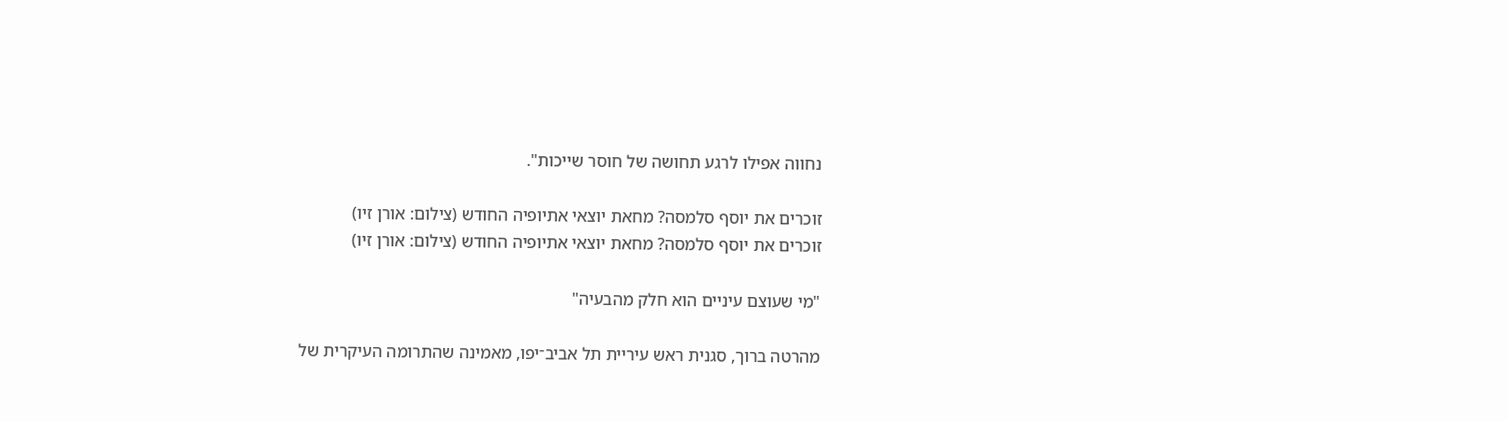נחווה אפילו לרגע תחושה של חוסר שייכות".

זוכרים את יוסף סלמסה? מחאת יוצאי אתיופיה החודש (צילום: אורן זיו)
זוכרים את יוסף סלמסה? מחאת יוצאי אתיופיה החודש (צילום: אורן זיו)

"מי שעוצם עיניים הוא חלק מהבעיה"

מהרטה ברוך, סגנית ראש עיריית תל אביב־יפו, מאמינה שהתרומה העיקרית של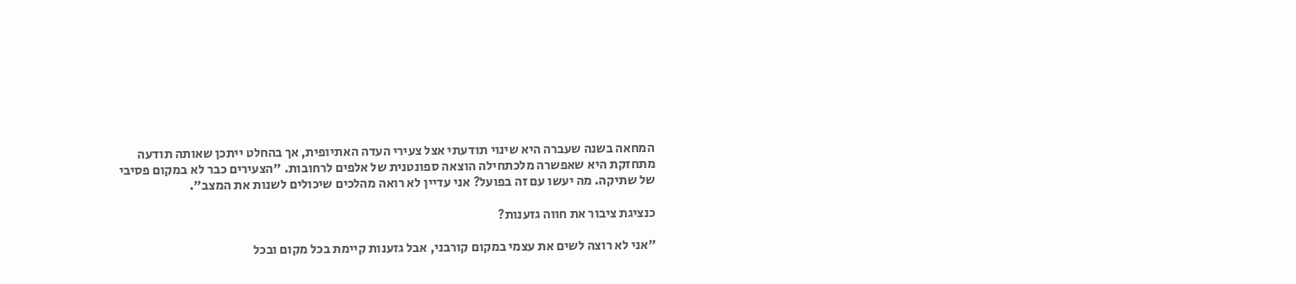המחאה בשנה שעברה היא שינוי תודעתי אצל צעירי העדה האתיופית, אך בהחלט ייתכן שאותה תודעה מתחזקת היא שאפשרה מלכתחילה הוצאה ספונטנית של אלפים לרחובות. "הצעירים כבר לא במקום פסיבי של שתיקה. מה יעשו עם זה בפועל? אני עדיין לא רואה מהלכים שיכולים לשנות את המצב".

כנציגת ציבור את חווה גזענות?

"אני לא רוצה לשים את עצמי במקום קורבני, אבל גזענות קיימת בכל מקום ובכל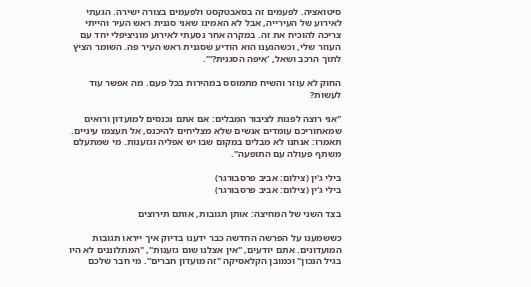סיטואציה. לפעמים זה בסאבטקסט ולפעמים בצורה ישירה. הגעתי לאירוע של העירייה, אבל לא האמינו שאני סגנית ראש העיר והייתי צריכה להוכיח את זה. במקרה אחר נסעתי לאירוע מוניציפלי יחד עם העוזר שלי, וכשהגענו הוא הודיע שסגנית ראש העיר פה. השומר הציץ לתוך הרכב ושאל, 'איפה הסגנית?'".

החוק לא עוזר והשיח מתמוסס במהירות בכל פעם. מה אפשר עוד לעשות?

"אני רוצה לפנות לציבור המבלים: אם אתם נכנסים למועדון ורואים שמאחוריכם עומדים אנשים שלא מצליחים להיכנס, אל תעצמו עיניים. תאמרו: אנחנו לא מבלים במקום שבו יש אפליה וגזענות. מי שמתעלם משתף פעולה עם התופעה".

בילי ג'ין (צילום: אביב פרסבורגר)
בילי ג'ין (צילום: אביב פרסבורגר)

בצד השני של המחיצה: אותן תגובות, אותם תירוצים

כששמענו על הפרשה החדשה כבר ידענו בדיוק איך ייראו תגובות המועדונים. אתם יודעים, "אין אצלנו שום גזענות", "המתלוננים לא היו בגיל הנכון" וכמובן הקלאסיקה "זה מועדון חברים". מי חבר שלכם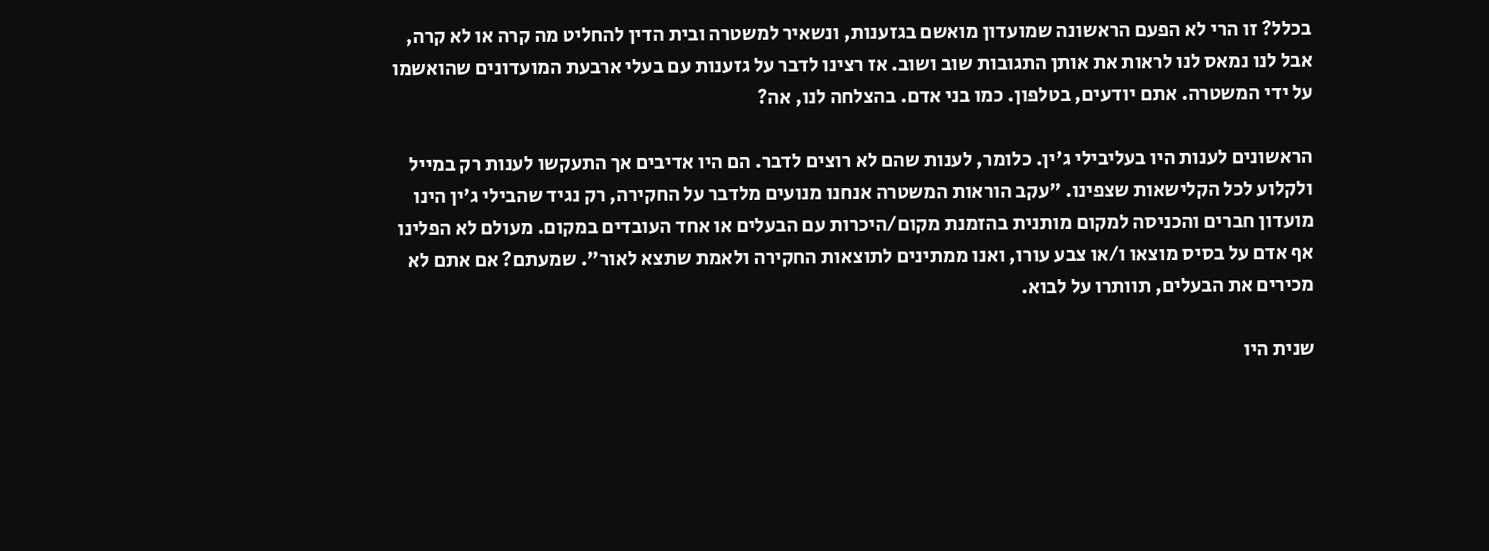בכלל? זו הרי לא הפעם הראשונה שמועדון מואשם בגזענות, ונשאיר למשטרה ובית הדין להחליט מה קרה או לא קרה, אבל לנו נמאס לנו לראות את אותן התגובות שוב ושוב. אז רצינו לדבר על גזענות עם בעלי ארבעת המועדונים שהואשמו על ידי המשטרה. אתם יודעים, בטלפון. כמו בני אדם. בהצלחה לנו, אה?

הראשונים לענות היו בעליבילי ג'ין. כלומר, לענות שהם לא רוצים לדבר. הם היו אדיבים אך התעקשו לענות רק במייל ולקלוע לכל הקלישאות שצפינו. "עקב הוראות המשטרה אנחנו מנועים מלדבר על החקירה, רק נגיד שהבילי ג'ין הינו מועדון חברים והכניסה למקום מותנית בהזמנת מקום/היכרות עם הבעלים או אחד העובדים במקום. מעולם לא הפלינו אף אדם על בסיס מוצאו ו/או צבע עורו, ואנו ממתינים לתוצאות החקירה ולאמת שתצא לאור". שמעתם? אם אתם לא מכירים את הבעלים, תוותרו על לבוא.

שנית היו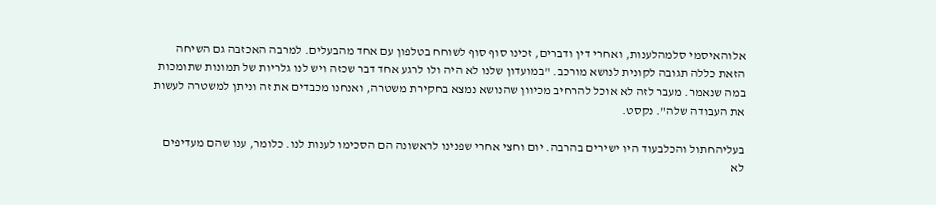אלוהאיסמי סלמהלענות, ואחרי דין ודברים, זכינו סוף סוף לשוחח בטלפון עם אחד מהבעלים. למרבה האכזבה גם השיחה הזאת כללה תגובה לקונית לנושא מורכב. "במועדון שלנו לא היה ולו לרגע אחד דבר שכזה ויש לנו גלריות של תמונות שתומכות במה שנאמר. מעבר לזה לא אוכל להרחיב מכיוון שהנושא נמצא בחקירת משטרה, ואנחנו מכבדים את זה וניתן למשטרה לעשות את העבודה שלה". נקסט.

בעליהחתול והכלבעוד היו ישירים בהרבה. יום וחצי אחרי שפנינו לראשונה הם הסכימו לענות לנו. כלומר, ענו שהם מעדיפים לא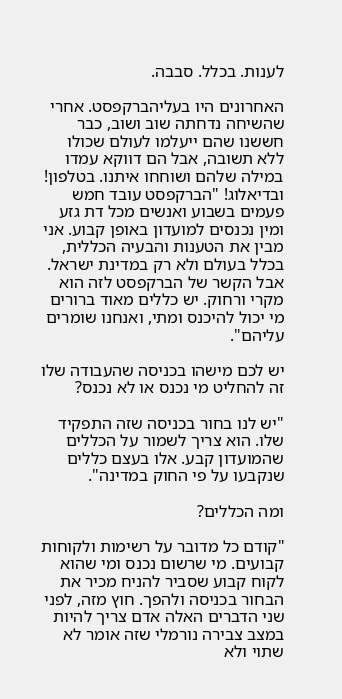לענות. בכלל. סבבה.

האחרונים היו בעליהברקפסט. אחרי שהשיחה נדחתה שוב ושוב, כבר חששנו שהם ייעלמו לעולם שכולו ללא תשובה, אבל הם דווקא עמדו במילה שלהם ושוחחו איתנו. בטלפון! ובדיאלוג! "הברקפסט עובד חמש פעמים בשבוע ואנשים מכל דת גזע ומין נכנסים למועדון באופן קבוע. אני מבין את הטענות והבעיה הכללית, בכלל בעולם ולא רק במדינת ישראל. אבל הקשר של הברקפסט לזה הוא מקרי ורחוק. יש כללים מאוד ברורים מי יכול להיכנס ומתי, ואנחנו שומרים עליהם".

יש לכם מישהו בכניסה שהעבודה שלו זה להחליט מי נכנס או לא נכנס?

"יש לנו בחור בכניסה שזה התפקיד שלו. הוא צריך לשמור על הכללים שהמועדון קבע. אלו בעצם כללים שנקבעו על פי החוק במדינה".

ומה הכללים?

"קודם כל מדובר על רשימות ולקוחות קבועים. מי שרשום נכנס ומי שהוא לקוח קבוע שסביר להניח מכיר את הבחור בכניסה ולהפך. חוץ מזה, לפני שני הדברים האלה אדם צריך להיות במצב צבירה נורמלי שזה אומר לא שתוי ולא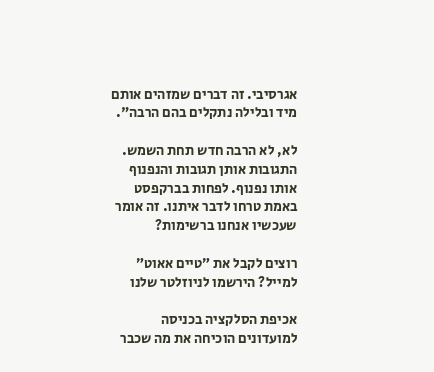אגרסיבי. זה דברים שמזהים אותם מיד ובלילה נתקלים בהם הרבה".

לא, לא הרבה חדש תחת השמש. התגובות אותן תגובות והנפנוף אותו נפנוף. לפחות בברקפסט באמת טרחו לדבר איתנו. זה אומר שעכשיו אנחנו ברשימות?

רוצים לקבל את ״טיים אאוט״ למייל? הירשמו לניוזלטר שלנו

אכיפת הסלקציה בכניסה למועדונים הוכיחה את מה שכבר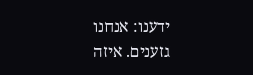ידענו: אנחנו גזענים. איזה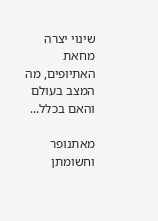שינוי יצרה מחאת האתיופים, מה המצב בעולם והאם בכלל...

מאתנופר וחשומתן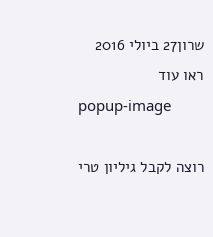שרון27 ביולי 2016
ראו עוד
popup-image

רוצה לקבל גיליון טרי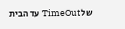של TimeOut עד הבית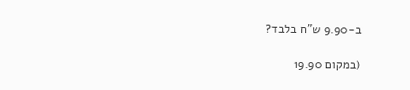ב-9.90 ש"ח בלבד?

(במקום 19.90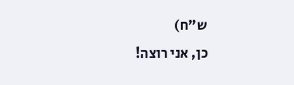ש"ח)
כן, אני רוצה!